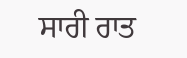ਸਾਰੀ ਰਾਤ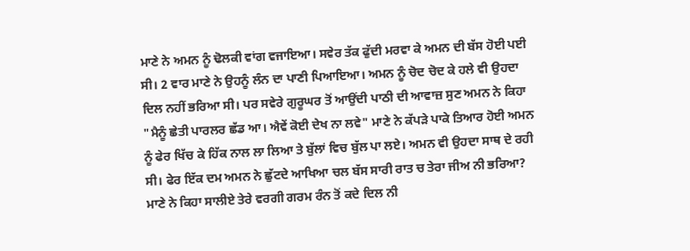ਮਾਣੇ ਨੇ ਅਮਨ ਨੂੰ ਢੋਲਕੀ ਵਾਂਗ ਵਜਾਇਆ। ਸਵੇਰ ਤੱਕ ਫੁੱਦੀ ਮਰਵਾ ਕੇ ਅਮਨ ਦੀ ਬੱਸ ਹੋਈ ਪਈ ਸੀ। 2 ਵਾਰ ਮਾਣੇ ਨੇ ਉਹਨੂੰ ਲੰਨ ਦਾ ਪਾਣੀ ਪਿਆਇਆ। ਅਮਨ ਨੂੰ ਚੋਦ ਚੋਦ ਕੇ ਹਲੇ ਵੀ ਉਹਦਾ ਦਿਲ ਨਹੀਂ ਭਰਿਆ ਸੀ। ਪਰ ਸਵੇਰੇ ਗੁਰੂਘਰ ਤੋਂ ਆਉਂਦੀ ਪਾਠੀ ਦੀ ਆਵਾਜ਼ ਸੁਣ ਅਮਨ ਨੇ ਕਿਹਾ "ਮੈਨੂੰ ਛੇਤੀ ਪਾਰਲਰ ਛੱਡ ਆ। ਐਵੇਂ ਕੋਈ ਦੇਖ ਨਾ ਲਵੇ" ਮਾਣੇ ਨੇ ਕੱਪੜੇ ਪਾਕੇ ਤਿਆਰ ਹੋਈ ਅਮਨ ਨੂੰ ਫੇਰ ਖਿੱਚ ਕੇ ਹਿੱਕ ਨਾਲ ਲਾ ਲਿਆ ਤੇ ਬੁੱਲਾਂ ਵਿਚ ਬੁੱਲ ਪਾ ਲਏ। ਅਮਨ ਵੀ ਉਹਦਾ ਸਾਥ ਦੇ ਰਹੀ ਸੀ। ਫੇਰ ਇੱਕ ਦਮ ਅਮਨ ਨੇ ਛੁੱਟਦੇ ਆਖਿਆ ਚਲ ਬੱਸ ਸਾਰੀ ਰਾਤ ਚ ਤੇਰਾ ਜੀਅ ਨੀ ਭਰਿਆ?
ਮਾਣੇ ਨੇ ਕਿਹਾ ਸਾਲੀਏ ਤੇਰੇ ਵਰਗੀ ਗਰਮ ਰੰਨ ਤੋਂ ਕਦੇ ਦਿਲ ਨੀ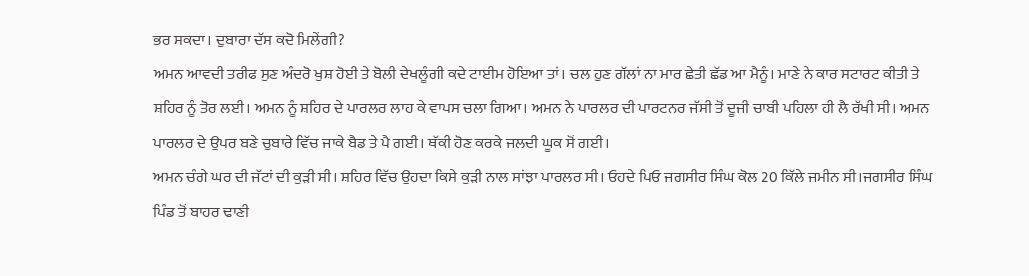ਭਰ ਸਕਦਾ। ਦੁਬਾਰਾ ਦੱਸ ਕਦੋ ਮਿਲੇਂਗੀ?
ਅਮਨ ਆਵਦੀ ਤਰੀਫ ਸੁਣ ਅੰਦਰੋ ਖੁਸ਼ ਹੋਈ ਤੇ ਬੋਲੀ ਦੇਖਲੂੰਗੀ ਕਦੇ ਟਾਈਮ ਹੋਇਆ ਤਾਂ। ਚਲ ਹੁਣ ਗੱਲਾਂ ਨਾ ਮਾਰ ਛੇਤੀ ਛੱਡ ਆ ਮੈਨੂੰ। ਮਾਣੇ ਨੇ ਕਾਰ ਸਟਾਰਟ ਕੀਤੀ ਤੇ ਸ਼ਹਿਰ ਨੂੰ ਤੋਰ ਲਈ। ਅਮਨ ਨੂੰ ਸ਼ਹਿਰ ਦੇ ਪਾਰਲਰ ਲਾਹ ਕੇ ਵਾਪਸ ਚਲਾ ਗਿਆ। ਅਮਨ ਨੇ ਪਾਰਲਰ ਦੀ ਪਾਰਟਨਰ ਜੱਸੀ ਤੋਂ ਦੂਜੀ ਚਾਬੀ ਪਹਿਲਾ ਹੀ ਲੈ ਰੱਖੀ ਸੀ। ਅਮਨ ਪਾਰਲਰ ਦੇ ਉਪਰ ਬਣੇ ਚੁਬਾਰੇ ਵਿੱਚ ਜਾਕੇ ਬੈਡ ਤੇ ਪੈ ਗਈ। ਥੱਕੀ ਹੋਣ ਕਰਕੇ ਜਲਦੀ ਘੂਕ ਸੋਂ ਗਈ।
ਅਮਨ ਚੰਗੇ ਘਰ ਦੀ ਜੱਟਾਂ ਦੀ ਕੁੜੀ ਸੀ। ਸ਼ਹਿਰ ਵਿੱਚ ਉਹਦਾ ਕਿਸੇ ਕੁੜੀ ਨਾਲ ਸਾਂਝਾ ਪਾਰਲਰ ਸੀ। ਓਹਦੇ ਪਿਓ ਜਗਸੀਰ ਸਿੰਘ ਕੋਲ 20 ਕਿੱਲੇ ਜਮੀਨ ਸੀ।ਜਗਸੀਰ ਸਿੰਘ ਪਿੰਡ ਤੋਂ ਬਾਹਰ ਢਾਣੀ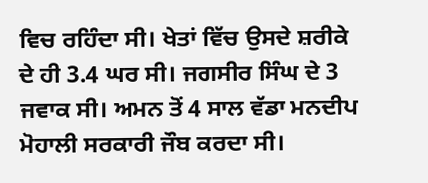ਵਿਚ ਰਹਿੰਦਾ ਸੀ। ਖੇਤਾਂ ਵਿੱਚ ਉਸਦੇ ਸ਼ਰੀਕੇ ਦੇ ਹੀ 3.4 ਘਰ ਸੀ। ਜਗਸੀਰ ਸਿੰਘ ਦੇ 3 ਜਵਾਕ ਸੀ। ਅਮਨ ਤੋਂ 4 ਸਾਲ ਵੱਡਾ ਮਨਦੀਪ ਮੋਹਾਲੀ ਸਰਕਾਰੀ ਜੌਬ ਕਰਦਾ ਸੀ।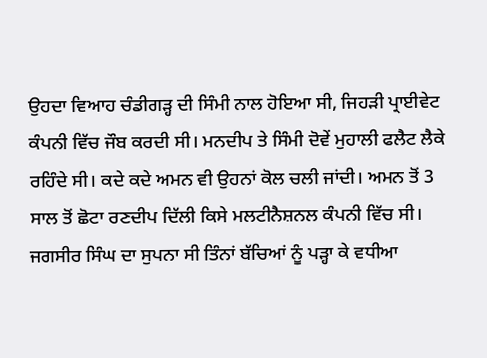ਉਹਦਾ ਵਿਆਹ ਚੰਡੀਗੜ੍ਹ ਦੀ ਸਿੰਮੀ ਨਾਲ ਹੋਇਆ ਸੀ, ਜਿਹੜੀ ਪ੍ਰਾਈਵੇਟ ਕੰਪਨੀ ਵਿੱਚ ਜੌਬ ਕਰਦੀ ਸੀ। ਮਨਦੀਪ ਤੇ ਸਿੰਮੀ ਦੋਵੇਂ ਮੁਹਾਲੀ ਫਲੈਟ ਲੈਕੇ ਰਹਿੰਦੇ ਸੀ। ਕਦੇ ਕਦੇ ਅਮਨ ਵੀ ਉਹਨਾਂ ਕੋਲ ਚਲੀ ਜਾਂਦੀ। ਅਮਨ ਤੋਂ 3 ਸਾਲ ਤੋਂ ਛੋਟਾ ਰਣਦੀਪ ਦਿੱਲੀ ਕਿਸੇ ਮਲਟੀਨੈਸ਼ਨਲ ਕੰਪਨੀ ਵਿੱਚ ਸੀ। ਜਗਸੀਰ ਸਿੰਘ ਦਾ ਸੁਪਨਾ ਸੀ ਤਿੰਨਾਂ ਬੱਚਿਆਂ ਨੂੰ ਪੜ੍ਹਾ ਕੇ ਵਧੀਆ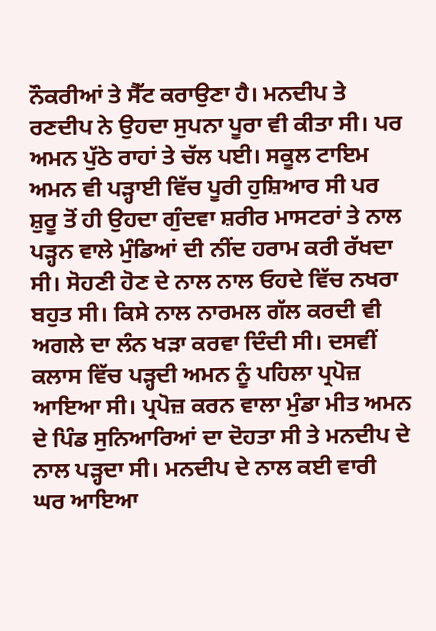ਨੌਕਰੀਆਂ ਤੇ ਸੈੱਟ ਕਰਾਉਣਾ ਹੈ। ਮਨਦੀਪ ਤੇ ਰਣਦੀਪ ਨੇ ਉਹਦਾ ਸੁਪਨਾ ਪੂਰਾ ਵੀ ਕੀਤਾ ਸੀ। ਪਰ ਅਮਨ ਪੁੱਠੇ ਰਾਹਾਂ ਤੇ ਚੱਲ ਪਈ। ਸਕੂਲ ਟਾਇਮ ਅਮਨ ਵੀ ਪੜ੍ਹਾਈ ਵਿੱਚ ਪੂਰੀ ਹੁਸ਼ਿਆਰ ਸੀ ਪਰ ਸ਼ੁਰੂ ਤੋਂ ਹੀ ਉਹਦਾ ਗੁੰਦਵਾ ਸ਼ਰੀਰ ਮਾਸਟਰਾਂ ਤੇ ਨਾਲ ਪੜ੍ਹਨ ਵਾਲੇ ਮੁੰਡਿਆਂ ਦੀ ਨੀਂਦ ਹਰਾਮ ਕਰੀ ਰੱਖਦਾ ਸੀ। ਸੋਹਣੀ ਹੋਣ ਦੇ ਨਾਲ ਨਾਲ ਓਹਦੇ ਵਿੱਚ ਨਖਰਾ ਬਹੁਤ ਸੀ। ਕਿਸੇ ਨਾਲ ਨਾਰਮਲ ਗੱਲ ਕਰਦੀ ਵੀ ਅਗਲੇ ਦਾ ਲੰਨ ਖੜਾ ਕਰਵਾ ਦਿੰਦੀ ਸੀ। ਦਸਵੀਂ ਕਲਾਸ ਵਿੱਚ ਪੜ੍ਹਦੀ ਅਮਨ ਨੂੰ ਪਹਿਲਾ ਪ੍ਰਪੋਜ਼ ਆਇਆ ਸੀ। ਪ੍ਰਪੋਜ਼ ਕਰਨ ਵਾਲਾ ਮੁੰਡਾ ਮੀਤ ਅਮਨ ਦੇ ਪਿੰਡ ਸੁਨਿਆਰਿਆਂ ਦਾ ਦੋਹਤਾ ਸੀ ਤੇ ਮਨਦੀਪ ਦੇ ਨਾਲ ਪੜ੍ਹਦਾ ਸੀ। ਮਨਦੀਪ ਦੇ ਨਾਲ ਕਈ ਵਾਰੀ ਘਰ ਆਇਆ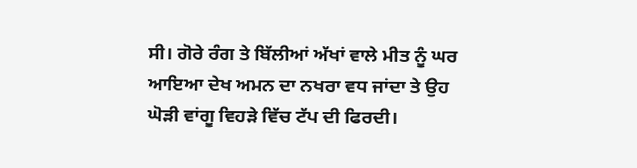ਸੀ। ਗੋਰੇ ਰੰਗ ਤੇ ਬਿੱਲੀਆਂ ਅੱਖਾਂ ਵਾਲੇ ਮੀਤ ਨੂੰ ਘਰ ਆਇਆ ਦੇਖ ਅਮਨ ਦਾ ਨਖਰਾ ਵਧ ਜਾਂਦਾ ਤੇ ਉਹ ਘੋੜੀ ਵਾਂਗੂ ਵਿਹੜੇ ਵਿੱਚ ਟੱਪ ਦੀ ਫਿਰਦੀ।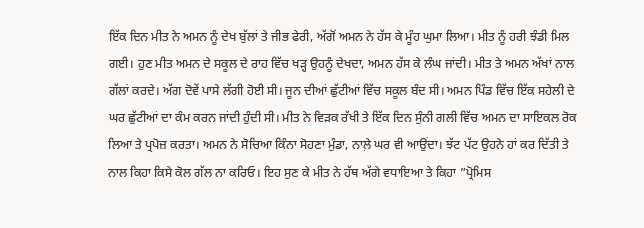ਇੱਕ ਦਿਨ ਮੀਤ ਨੇ ਅਮਨ ਨੂੰ ਦੇਖ ਬੁੱਲਾਂ ਤੇ ਜੀਭ ਫੇਰੀ, ਅੱਗੋਂ ਅਮਨ ਨੇ ਹੱਸ ਕੇ ਮੂੰਹ ਘੁਮਾ ਲਿਆ। ਮੀਤ ਨੂੰ ਹਰੀ ਝੰਡੀ ਮਿਲ ਗਈ। ਹੁਣ ਮੀਤ ਅਮਨ ਦੇ ਸਕੂਲ ਦੇ ਰਾਹ ਵਿੱਚ ਖੜ੍ਹ ਉਹਨੂੰ ਦੇਖਦਾ, ਅਮਨ ਹੱਸ ਕੇ ਲੰਘ ਜਾਂਦੀ। ਮੀਤ ਤੇ ਅਮਨ ਅੱਖਾਂ ਨਾਲ ਗੱਲਾਂ ਕਰਦੇ। ਅੱਗ ਦੋਵੇਂ ਪਾਸੇ ਲੱਗੀ ਹੋਈ ਸੀ। ਜੂਨ ਦੀਆਂ ਛੁੱਟੀਆਂ ਵਿੱਚ ਸਕੂਲ ਬੰਦ ਸੀ। ਅਮਨ ਪਿੰਡ ਵਿੱਚ ਇੱਕ ਸਹੇਲੀ ਦੇ ਘਰ ਛੁੱਟੀਆਂ ਦਾ ਕੰਮ ਕਰਨ ਜਾਂਦੀ ਹੁੰਦੀ ਸੀ। ਮੀਤ ਨੇ ਵਿੜਕ ਰੱਖੀ ਤੇ ਇੱਕ ਦਿਨ ਸੁੰਨੀ ਗਲੀ ਵਿੱਚ ਅਮਨ ਦਾ ਸਾਇਕਲ ਰੋਕ ਲਿਆ ਤੇ ਪ੍ਰਪੋਜ਼ ਕਰਤਾ। ਅਮਨ ਨੇ ਸੋਚਿਆ ਕਿੰਨਾ ਸੋਹਣਾ ਮੁੰਡਾ, ਨਾਲ਼ੇ ਘਰ ਵੀ ਆਉਂਦਾ। ਝੱਟ ਪੱਟ ਉਹਨੇ ਹਾਂ ਕਰ ਦਿੱਤੀ ਤੇ ਨਾਲ ਕਿਹਾ ਕਿਸੇ ਕੋਲ ਗੱਲ ਨਾ ਕਰਿਓ। ਇਹ ਸੁਣ ਕੇ ਮੀਤ ਨੇ ਹੱਥ ਅੱਗੇ ਵਧਾਇਆ ਤੇ ਕਿਹਾ ”ਪ੍ਰੋਮਿਸ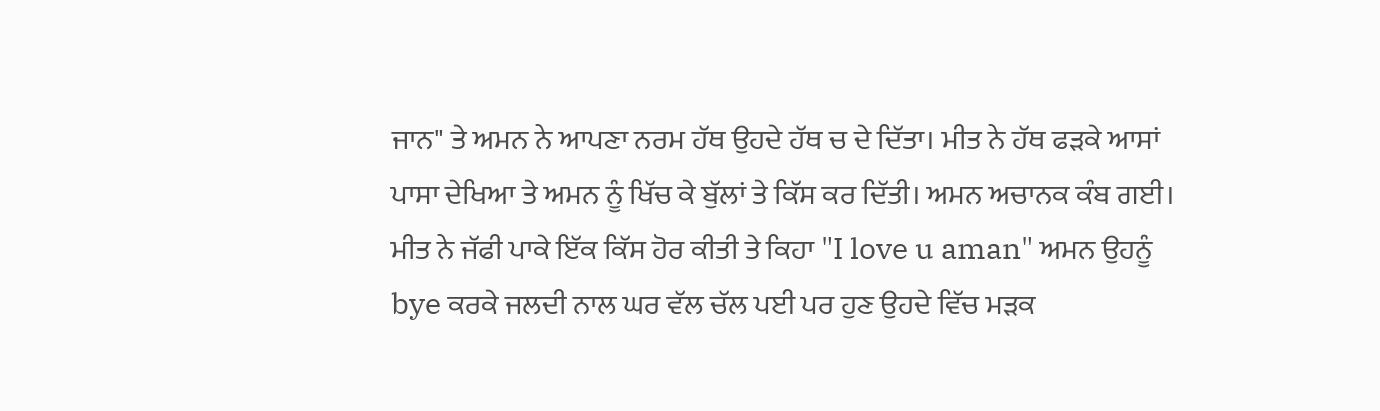ਜਾਨ" ਤੇ ਅਮਨ ਨੇ ਆਪਣਾ ਨਰਮ ਹੱਥ ਉਹਦੇ ਹੱਥ ਚ ਦੇ ਦਿੱਤਾ। ਮੀਤ ਨੇ ਹੱਥ ਫੜਕੇ ਆਸਾਂ ਪਾਸਾ ਦੇਖਿਆ ਤੇ ਅਮਨ ਨੂੰ ਖਿੱਚ ਕੇ ਬੁੱਲਾਂ ਤੇ ਕਿੱਸ ਕਰ ਦਿੱਤੀ। ਅਮਨ ਅਚਾਨਕ ਕੰਬ ਗਈ। ਮੀਤ ਨੇ ਜੱਫੀ ਪਾਕੇ ਇੱਕ ਕਿੱਸ ਹੋਰ ਕੀਤੀ ਤੇ ਕਿਹਾ "I love u aman" ਅਮਨ ਉਹਨੂੰ bye ਕਰਕੇ ਜਲਦੀ ਨਾਲ ਘਰ ਵੱਲ ਚੱਲ ਪਈ ਪਰ ਹੁਣ ਉਹਦੇ ਵਿੱਚ ਮੜਕ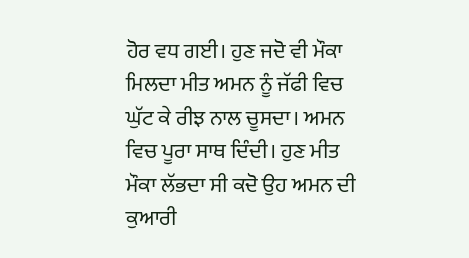ਹੋਰ ਵਧ ਗਈ। ਹੁਣ ਜਦੋ ਵੀ ਮੌਕਾ ਮਿਲਦਾ ਮੀਤ ਅਮਨ ਨੂੰ ਜੱਫੀ ਵਿਚ ਘੁੱਟ ਕੇ ਰੀਝ ਨਾਲ ਚੂਸਦਾ। ਅਮਨ ਵਿਚ ਪੂਰਾ ਸਾਥ ਦਿੰਦੀ। ਹੁਣ ਮੀਤ ਮੌਕਾ ਲੱਭਦਾ ਸੀ ਕਦੋ ਉਹ ਅਮਨ ਦੀ ਕੁਆਰੀ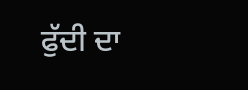ਫੁੱਦੀ ਦਾ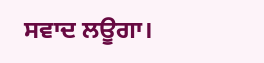ਸਵਾਦ ਲਊਗਾ।